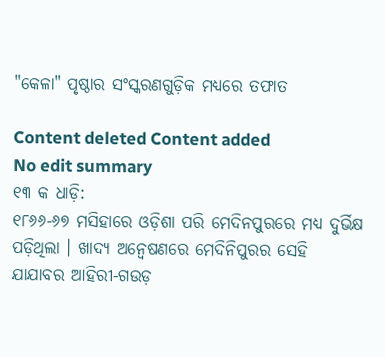"କେଳା" ପୃଷ୍ଠାର ସଂସ୍କରଣ‌ଗୁଡ଼ିକ ମଧ୍ୟରେ ତଫାତ

Content deleted Content added
No edit summary
୧୩ କ ଧାଡ଼ି:
୧୮୬୬-୬୭ ମସିହାରେ ଓଡ଼ିଶା ପରି ମେଦିନପୁରରେ ମଧ୍ୟ ଦୁର୍ଭିକ୍ଷ ପଡ଼ିଥିଲା । ଖାଦ୍ୟ ଅନ୍ୱେଷଣରେ ମେଦିନିପୁରର ସେହି ଯାଯାବର ଆହିରୀ-ଗଉଡ଼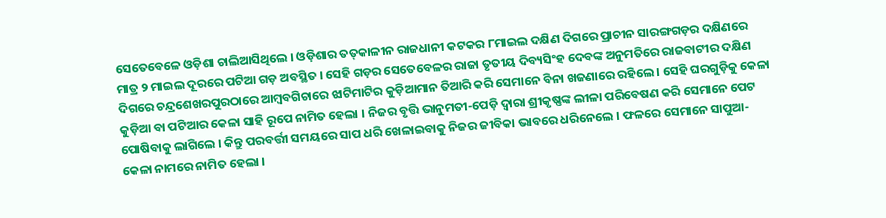ସେତେବେଳେ ଓଡ଼ିଶା ଚାଲିଆସିଥିଲେ । ଓଡ଼ିଶାର ତତ୍‌କାଳୀନ ରାଜଧାନୀ କଟକର ୮ମାଇଲ ଦକ୍ଷିଣ ଦିଗରେ ପ୍ରାଚୀନ ସାରଙ୍ଗଗଡ଼ର ଦକ୍ଷିଣରେ ମାତ୍ର ୨ ମାଇଲ ଦୂରରେ ପଟିଆ ଗଡ଼ ଅବସ୍ଥିତ । ସେହି ଗଡ଼ର ସେତେବେଳର ରାଜା ତୃତୀୟ ଦିବ୍ୟସିଂହ ଦେବଙ୍କ ଅନୁମତିରେ ରାଜବାଟୀର ଦକ୍ଷିଣ ଦିଗରେ ଚନ୍ଦ୍ରଶେଖରପୁରଠାରେ ଆମ୍ବବଗିଚାରେ ଝାଟିମାଟିର କୁଡ଼ିଆମାନ ତିଆରି କରି ସେମାନେ ବିନା ଖଜଣାରେ ରହିଲେ । ସେହି ଘରଗୁଡ଼ିକୁ କେଳା କୁଡ଼ିଆ ବା ପଟିଆର କେଳା ସାହି ରୂପେ ନାମିତ ହେଲା । ନିଜର ବୃତ୍ତି ଭାନୁମତୀ-ପେଡ଼ି ଦ୍ୱାରା ଶ୍ରୀକୃଷ୍ଣଙ୍କ ଲୀଳା ପରିବେଷଣ କରି ସେମାନେ ପେଟ ପୋଷିବାକୁ ଲାଗିଲେ । କିନ୍ତୁ ପରବର୍ତ୍ତୀ ସମୟରେ ସାପ ଧରି ଖେଳାଇବାକୁ ନିଜର ଜୀବିକା ଭାବରେ ଧରିନେଲେ । ଫଳରେ ସେମାନେ ସାପୁଆ-କେଳା ନାମରେ ନାମିତ ହେଲା ।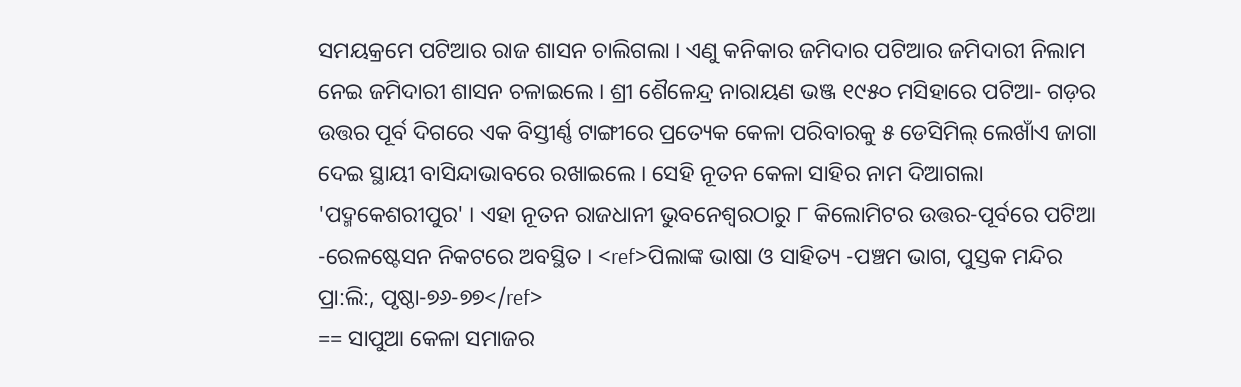ସମୟକ୍ରମେ ପଟିଆର ରାଜ ଶାସନ ଚାଲିଗଲା । ଏଣୁ କନିକାର ଜମିଦାର ପଟିଆର ଜମିଦାରୀ ନିଲାମ ନେଇ ଜମିଦାରୀ ଶାସନ ଚଳାଇଲେ । ଶ୍ରୀ ଶୈଳେନ୍ଦ୍ର ନାରାୟଣ ଭଞ୍ଜ ୧୯୫୦ ମସିହାରେ ପଟିଆ- ଗଡ଼ର ଉତ୍ତର ପୂର୍ବ ଦିଗରେ ଏକ ବିସ୍ତୀର୍ଣ୍ଣ ଟାଙ୍ଗୀରେ ପ୍ରତ୍ୟେକ କେଳା ପରିବାରକୁ ୫ ଡେସିମିଲ୍ ଲେଖାଁଏ ଜାଗା ଦେଇ ସ୍ଥାୟୀ ବାସିନ୍ଦାଭାବରେ ରଖାଇଲେ । ସେହି ନୂତନ କେଳା ସାହିର ନାମ ଦିଆଗଲା 'ପଦ୍ମକେଶରୀପୁର' । ଏହା ନୂତନ ରାଜଧାନୀ ଭୁବନେଶ୍ୱରଠାରୁ ୮ କିଲୋମିଟର ଉତ୍ତର-ପୂର୍ବରେ ପଟିଆ -ରେଳଷ୍ଟେସନ ନିକଟରେ ଅବସ୍ଥିତ । <ref>ପିଲାଙ୍କ ଭାଷା ଓ ସାହିତ୍ୟ -ପଞ୍ଚମ ଭାଗ, ପୁସ୍ତକ ମନ୍ଦିର ପ୍ରା:ଲି:, ପୃଷ୍ଠା-୭୬-୭୭</ref>
== ସାପୁଆ କେଳା ସମାଜର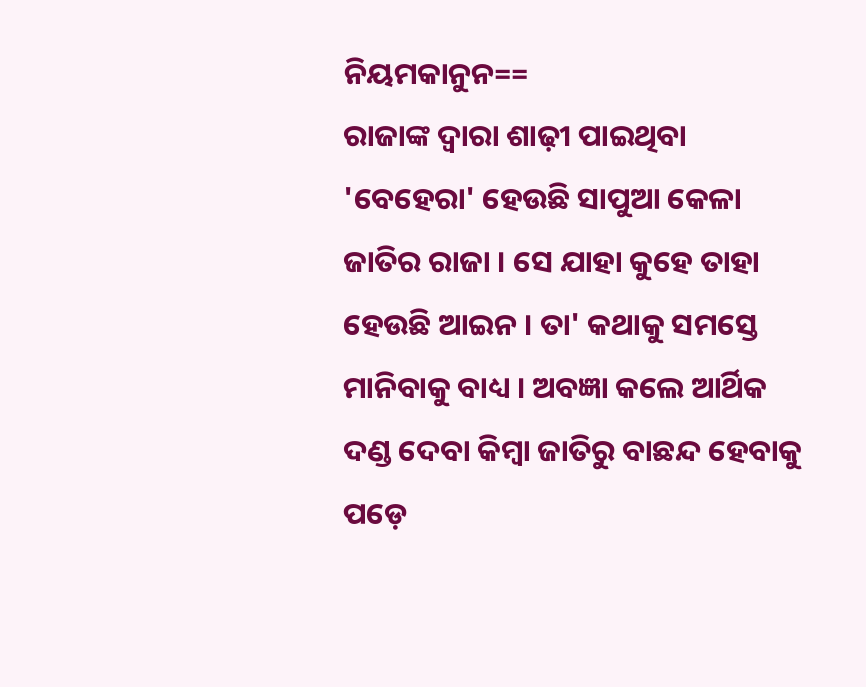ନିୟମକାନୁନ==
ରାଜାଙ୍କ ଦ୍ୱାରା ଶାଢ଼ୀ ପାଇଥିବା 'ବେହେରା' ହେଉଛି ସାପୁଆ କେଳା ଜାତିର ରାଜା । ସେ ଯାହା କୁହେ ତାହା ହେଉଛି ଆଇନ । ତା' କଥାକୁ ସମସ୍ତେ ମାନିବାକୁ ବାଧ୍ୟ । ଅବଜ୍ଞା କଲେ ଆର୍ଥିକ ଦଣ୍ଡ ଦେବା କିମ୍ବା ଜାତିରୁ ବାଛନ୍ଦ ହେବାକୁ ପଡ଼େ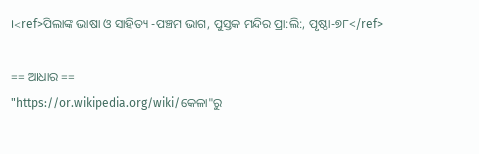।<ref>ପିଲାଙ୍କ ଭାଷା ଓ ସାହିତ୍ୟ -ପଞ୍ଚମ ଭାଗ, ପୁସ୍ତକ ମନ୍ଦିର ପ୍ରା:ଲି:, ପୃଷ୍ଠା-୭୮</ref>

== ଆଧାର ==
"https://or.wikipedia.org/wiki/କେଳା"ରୁ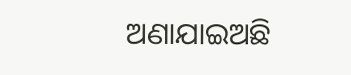ଅଣାଯାଇଅଛି